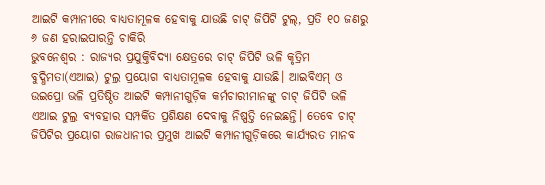ଆଇଟି କମ୍ପାନୀରେ ବାଧ୍ୟତାମୂଳକ ହେବାକୁ ଯାଉଛି ଚାଟ୍ ଜିପିଟି ଟୁଲ୍, ପ୍ରତି ୧୦ ଜଣରୁ ୬ ଜଣ ହରାଇପାରନ୍ତି ଚାକିରି
ଭୁବନେଶ୍ୱର : ରାଜ୍ୟର ପ୍ରଯୁକ୍ତିବିଦ୍ୟା କ୍ଷେତ୍ରରେ ଚାଟ୍ ଜିପିଟି ଭଳି କୃତ୍ରିମ ବୁଦ୍ଧିମତା(ଏଆଇ) ଟୁଲ୍ର ପ୍ରୟୋଗ ବାଧ୍ୟତାମୂଳକ ହେବାକୁ ଯାଉଛି। ଆଇବିଏମ୍ ଓ ଉଇପ୍ରୋ ଭଳି ପ୍ରତିଷ୍ଠିତ ଆଇଟି କମ୍ପାନୀଗୁଡ଼ିକ କର୍ମଚାରୀମାନଙ୍କୁ ଚାଟ୍ ଜିପିଟି ଭଳି ଏଆଇ ଟୁଲ୍ର ବ୍ୟବହାର ସମ୍ପର୍କିତ ପ୍ରଶିକ୍ଷଣ ଦେବାକୁ ନିଷ୍ପତ୍ତି ନେଇଛନ୍ତି। ତେବେ ଚାଟ୍ ଜିପିଟିର ପ୍ରୟୋଗ ରାଜଧାନୀର ପ୍ରମୁଖ ଆଇଟି କମ୍ପାନୀଗୁଡ଼ିକରେ କାର୍ଯ୍ୟରତ ମାନବ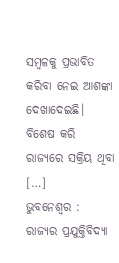ସମ୍ବଳକୁ ପ୍ରଭାବିତ କରିବା ନେଇ ଆଶଙ୍କା ଦେଖାଦେଇଛି। ବିଶେଷ କରି ରାଜ୍ୟରେ ସକ୍ରିୟ ଥିବା […]
ଭୁବନେଶ୍ୱର : ରାଜ୍ୟର ପ୍ରଯୁକ୍ତିବିଦ୍ୟା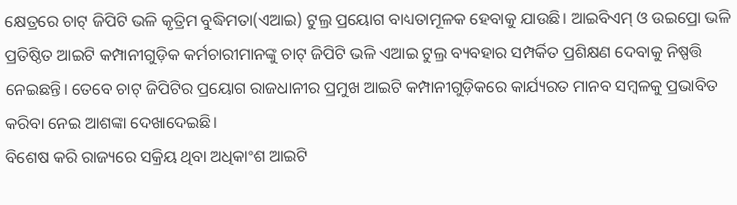କ୍ଷେତ୍ରରେ ଚାଟ୍ ଜିପିଟି ଭଳି କୃତ୍ରିମ ବୁଦ୍ଧିମତା(ଏଆଇ) ଟୁଲ୍ର ପ୍ରୟୋଗ ବାଧ୍ୟତାମୂଳକ ହେବାକୁ ଯାଉଛି। ଆଇବିଏମ୍ ଓ ଉଇପ୍ରୋ ଭଳି ପ୍ରତିଷ୍ଠିତ ଆଇଟି କମ୍ପାନୀଗୁଡ଼ିକ କର୍ମଚାରୀମାନଙ୍କୁ ଚାଟ୍ ଜିପିଟି ଭଳି ଏଆଇ ଟୁଲ୍ର ବ୍ୟବହାର ସମ୍ପର୍କିତ ପ୍ରଶିକ୍ଷଣ ଦେବାକୁ ନିଷ୍ପତ୍ତି ନେଇଛନ୍ତି। ତେବେ ଚାଟ୍ ଜିପିଟିର ପ୍ରୟୋଗ ରାଜଧାନୀର ପ୍ରମୁଖ ଆଇଟି କମ୍ପାନୀଗୁଡ଼ିକରେ କାର୍ଯ୍ୟରତ ମାନବ ସମ୍ବଳକୁ ପ୍ରଭାବିତ କରିବା ନେଇ ଆଶଙ୍କା ଦେଖାଦେଇଛି।
ବିଶେଷ କରି ରାଜ୍ୟରେ ସକ୍ରିୟ ଥିବା ଅଧିକାଂଶ ଆଇଟି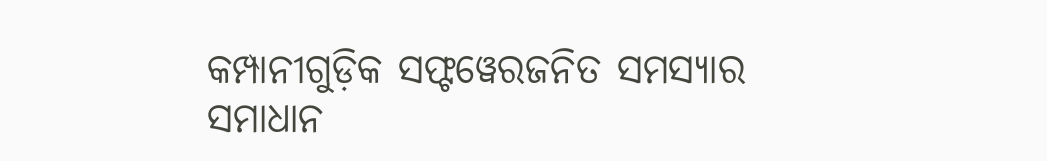କମ୍ପାନୀଗୁଡ଼ିକ ସଫ୍ଟୱେରଜନିତ ସମସ୍ୟାର ସମାଧାନ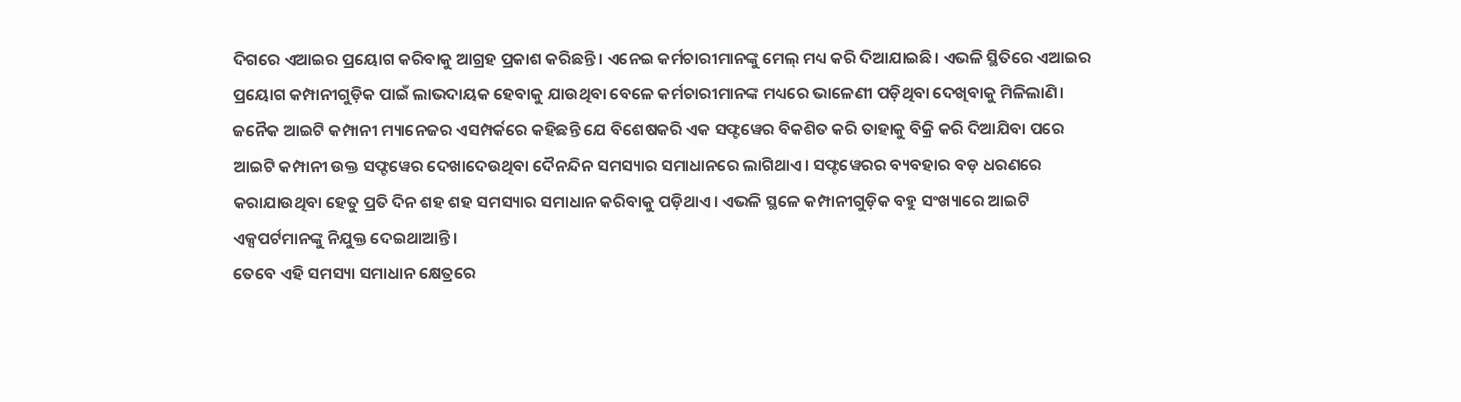ଦିଗରେ ଏଆଇର ପ୍ରୟୋଗ କରିବାକୁ ଆଗ୍ରହ ପ୍ରକାଶ କରିଛନ୍ତି। ଏନେଇ କର୍ମଚାରୀମାନଙ୍କୁ ମେଲ୍ ମଧ୍ୟ କରି ଦିଆଯାଇଛି। ଏଭଳି ସ୍ଥିତିରେ ଏଆଇର ପ୍ରୟୋଗ କମ୍ପାନୀଗୁଡ଼ିକ ପାଇଁ ଲାଭଦାୟକ ହେବାକୁ ଯାଉଥିବା ବେଳେ କର୍ମଚାରୀମାନଙ୍କ ମଧ୍ୟରେ ଭାଳେଣୀ ପଡ଼ିଥିବା ଦେଖିବାକୁ ମିଳିଲାଣି। ଜନୈକ ଆଇଟି କମ୍ପାନୀ ମ୍ୟାନେଜର ଏସମ୍ପର୍କରେ କହିଛନ୍ତି ଯେ ବିଶେଷକରି ଏକ ସଫ୍ଟୱେର ବିକଶିତ କରି ତାହାକୁ ବିକ୍ରି କରି ଦିଆଯିବା ପରେ ଆଇଟି କମ୍ପାନୀ ଉକ୍ତ ସଫ୍ଟୱେର ଦେଖାଦେଉଥିବା ଦୈନନ୍ଦିନ ସମସ୍ୟାର ସମାଧାନରେ ଲାଗିଥାଏ। ସଫ୍ଟୱେରର ବ୍ୟବହାର ବଡ଼ ଧରଣରେ କରାଯାଉଥିବା ହେତୁ ପ୍ରତି ଦିନ ଶହ ଶହ ସମସ୍ୟାର ସମାଧାନ କରିବାକୁ ପଡ଼ିଥାଏ। ଏଭଳି ସ୍ଥଳେ କମ୍ପାନୀଗୁଡ଼ିକ ବହୁ ସଂଖ୍ୟାରେ ଆଇଟି ଏକ୍ସପର୍ଟମାନଙ୍କୁ ନିଯୁକ୍ତ ଦେଇଥାଆନ୍ତି।
ତେବେ ଏହି ସମସ୍ୟା ସମାଧାନ କ୍ଷେତ୍ରରେ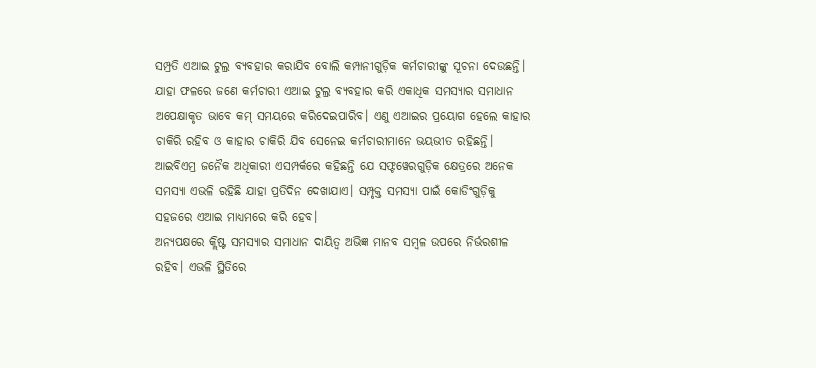ସମ୍ପ୍ରତି ଏଆଇ ଟୁଲ୍ର ବ୍ୟବହାର କରାଯିବ ବୋଲି କମ୍ପାନୀଗୁଡ଼ିକ କର୍ମଚାରୀଙ୍କୁ ସୂଚନା ଦେଉଛନ୍ତି। ଯାହା ଫଳରେ ଜଣେ କର୍ମଚାରୀ ଏଆଇ ଟୁଲ୍ର ବ୍ୟବହାର କରି ଏକାଧିକ ସମସ୍ୟାର ସମାଧାନ ଅପେକ୍ଷାକୃତ ଭାବେ କମ୍ ସମୟରେ କରିଦେଇପାରିବ। ଏଣୁ ଏଆଇର ପ୍ରୟୋଗ ହେଲେ କାହାର ଚାକିରି ରହିବ ଓ କାହାର ଚାକିରି ଯିବ ସେନେଇ କର୍ମଚାରୀମାନେ ଭୟଭୀତ ରହିଛନ୍ତି। ଆଇବିଏମ୍ର ଜନୈକ ଅଧିକାରୀ ଏସମ୍ପର୍କରେ କହିଛନ୍ତି ଯେ ସଫ୍ଟୱେରଗୁଡ଼ିକ କ୍ଷେତ୍ରରେ ଅନେକ ସମସ୍ୟା ଏଭଳି ରହିଛି ଯାହା ପ୍ରତିଦିନ ଦେଖାଯାଏ। ସମ୍ପୃକ୍ତ ସମସ୍ୟା ପାଇଁ କୋଡିଂଗୁଡ଼ିକୁ ସହଜରେ ଏଆଇ ମାଧ୍ୟମରେ କରି ହେବ।
ଅନ୍ୟପକ୍ଷରେ କ୍ଲିଷ୍ଟ ସମସ୍ୟାର ସମାଧାନ ଦାୟିତ୍ୱ ଅଭିଜ୍ଞ ମାନବ ସମ୍ବଳ ଉପରେ ନିର୍ଭରଶୀଳ ରହିବ। ଏଭଳି ସ୍ଥିତିରେ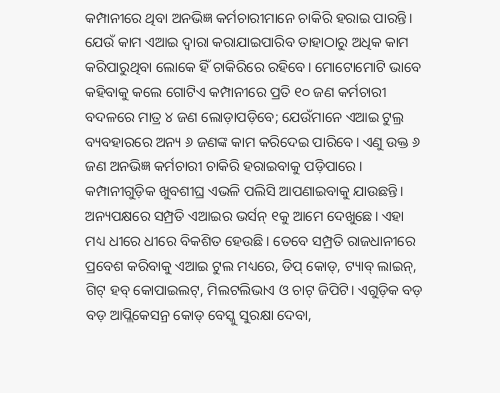କମ୍ପାନୀରେ ଥିବା ଅନଭିଜ୍ଞ କର୍ମଚାରୀମାନେ ଚାକିରି ହରାଇ ପାରନ୍ତି। ଯେଉଁ କାମ ଏଆଇ ଦ୍ୱାରା କରାଯାଇପାରିବ ତାହାଠାରୁ ଅଧିକ କାମ କରିପାରୁଥିବା ଲୋକେ ହିଁ ଚାକିରିରେ ରହିବେ। ମୋଟୋମୋଟି ଭାବେ କହିବାକୁ କଲେ ଗୋଟିଏ କମ୍ପାନୀରେ ପ୍ରତି ୧୦ ଜଣ କର୍ମଚାରୀ ବଦଳରେ ମାତ୍ର ୪ ଜଣ ଲୋଡ଼ାପଡ଼ିବେ; ଯେଉଁମାନେ ଏଆଇ ଟୁଲ୍ର ବ୍ୟବହାରରେ ଅନ୍ୟ ୬ ଜଣଙ୍କ କାମ କରିଦେଇ ପାରିବେ। ଏଣୁ ଉକ୍ତ ୬ ଜଣ ଅନଭିଜ୍ଞ କର୍ମଚାରୀ ଚାକିରି ହରାଇବାକୁ ପଡ଼ିପାରେ। କମ୍ପାନୀଗୁଡ଼ିକ ଖୁବଶୀଘ୍ର ଏଭଳି ପଲିସି ଆପଣାଇବାକୁ ଯାଉଛନ୍ତି। ଅନ୍ୟପକ୍ଷରେ ସମ୍ପ୍ରତି ଏଆଇର ଭର୍ସନ୍ ୧କୁ ଆମେ ଦେଖୁଛେ। ଏହା ମଧ୍ୟ ଧୀରେ ଧୀରେ ବିକଶିତ ହେଉଛି। ତେବେ ସମ୍ପ୍ରତି ରାଜଧାନୀରେ ପ୍ରବେଶ କରିବାକୁ ଏଆଇ ଟୁଲ ମଧ୍ୟରେ, ଡିପ୍ କୋଡ୍, ଟ୍ୟାବ୍ ଲାଇନ୍, ଗିଟ୍ ହବ୍ କୋପାଇଲଟ୍, ମିଲଟଲିଭାଏ ଓ ଚାଟ୍ ଜିପିଟି। ଏଗୁଡ଼ିକ ବଡ଼ ବଡ଼ ଆପ୍ଲିକେସନ୍ର କୋଡ୍ ବେସ୍କୁ ସୁରକ୍ଷା ଦେବା,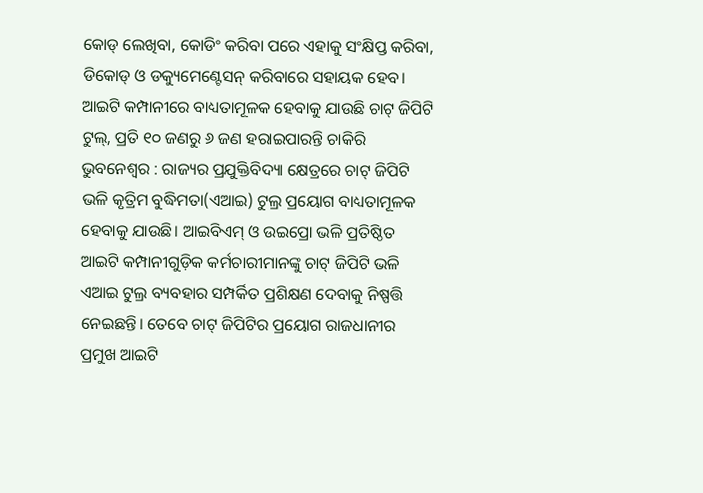କୋଡ୍ ଲେଖିବା, କୋଡିଂ କରିବା ପରେ ଏହାକୁ ସଂକ୍ଷିପ୍ତ କରିବା, ଡିକୋଡ୍ ଓ ଡକ୍ୟୁମେଣ୍ଟେସନ୍ କରିବାରେ ସହାୟକ ହେବ।
ଆଇଟି କମ୍ପାନୀରେ ବାଧ୍ୟତାମୂଳକ ହେବାକୁ ଯାଉଛି ଚାଟ୍ ଜିପିଟି ଟୁଲ୍, ପ୍ରତି ୧୦ ଜଣରୁ ୬ ଜଣ ହରାଇପାରନ୍ତି ଚାକିରି
ଭୁବନେଶ୍ୱର : ରାଜ୍ୟର ପ୍ରଯୁକ୍ତିବିଦ୍ୟା କ୍ଷେତ୍ରରେ ଚାଟ୍ ଜିପିଟି ଭଳି କୃତ୍ରିମ ବୁଦ୍ଧିମତା(ଏଆଇ) ଟୁଲ୍ର ପ୍ରୟୋଗ ବାଧ୍ୟତାମୂଳକ ହେବାକୁ ଯାଉଛି। ଆଇବିଏମ୍ ଓ ଉଇପ୍ରୋ ଭଳି ପ୍ରତିଷ୍ଠିତ ଆଇଟି କମ୍ପାନୀଗୁଡ଼ିକ କର୍ମଚାରୀମାନଙ୍କୁ ଚାଟ୍ ଜିପିଟି ଭଳି ଏଆଇ ଟୁଲ୍ର ବ୍ୟବହାର ସମ୍ପର୍କିତ ପ୍ରଶିକ୍ଷଣ ଦେବାକୁ ନିଷ୍ପତ୍ତି ନେଇଛନ୍ତି। ତେବେ ଚାଟ୍ ଜିପିଟିର ପ୍ରୟୋଗ ରାଜଧାନୀର ପ୍ରମୁଖ ଆଇଟି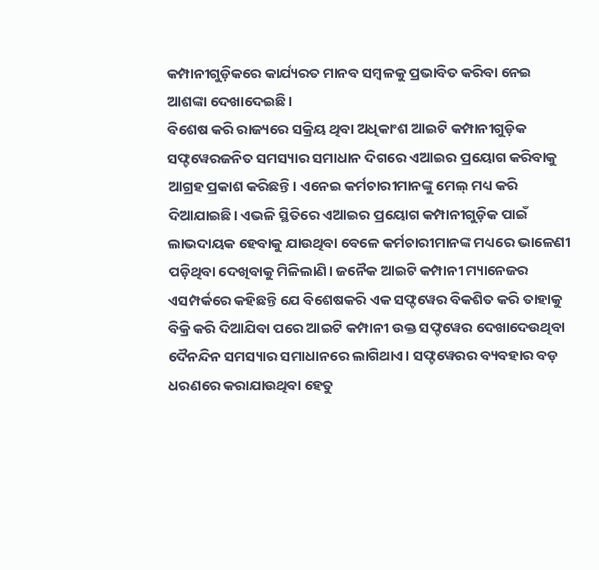କମ୍ପାନୀଗୁଡ଼ିକରେ କାର୍ଯ୍ୟରତ ମାନବ ସମ୍ବଳକୁ ପ୍ରଭାବିତ କରିବା ନେଇ ଆଶଙ୍କା ଦେଖାଦେଇଛି।
ବିଶେଷ କରି ରାଜ୍ୟରେ ସକ୍ରିୟ ଥିବା ଅଧିକାଂଶ ଆଇଟି କମ୍ପାନୀଗୁଡ଼ିକ ସଫ୍ଟୱେରଜନିତ ସମସ୍ୟାର ସମାଧାନ ଦିଗରେ ଏଆଇର ପ୍ରୟୋଗ କରିବାକୁ ଆଗ୍ରହ ପ୍ରକାଶ କରିଛନ୍ତି। ଏନେଇ କର୍ମଚାରୀମାନଙ୍କୁ ମେଲ୍ ମଧ୍ୟ କରି ଦିଆଯାଇଛି। ଏଭଳି ସ୍ଥିତିରେ ଏଆଇର ପ୍ରୟୋଗ କମ୍ପାନୀଗୁଡ଼ିକ ପାଇଁ ଲାଭଦାୟକ ହେବାକୁ ଯାଉଥିବା ବେଳେ କର୍ମଚାରୀମାନଙ୍କ ମଧ୍ୟରେ ଭାଳେଣୀ ପଡ଼ିଥିବା ଦେଖିବାକୁ ମିଳିଲାଣି। ଜନୈକ ଆଇଟି କମ୍ପାନୀ ମ୍ୟାନେଜର ଏସମ୍ପର୍କରେ କହିଛନ୍ତି ଯେ ବିଶେଷକରି ଏକ ସଫ୍ଟୱେର ବିକଶିତ କରି ତାହାକୁ ବିକ୍ରି କରି ଦିଆଯିବା ପରେ ଆଇଟି କମ୍ପାନୀ ଉକ୍ତ ସଫ୍ଟୱେର ଦେଖାଦେଉଥିବା ଦୈନନ୍ଦିନ ସମସ୍ୟାର ସମାଧାନରେ ଲାଗିଥାଏ। ସଫ୍ଟୱେରର ବ୍ୟବହାର ବଡ଼ ଧରଣରେ କରାଯାଉଥିବା ହେତୁ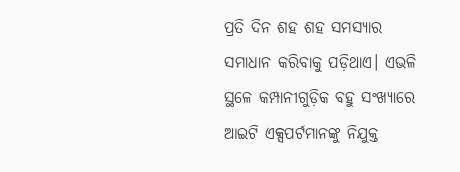ପ୍ରତି ଦିନ ଶହ ଶହ ସମସ୍ୟାର ସମାଧାନ କରିବାକୁ ପଡ଼ିଥାଏ। ଏଭଳି ସ୍ଥଳେ କମ୍ପାନୀଗୁଡ଼ିକ ବହୁ ସଂଖ୍ୟାରେ ଆଇଟି ଏକ୍ସପର୍ଟମାନଙ୍କୁ ନିଯୁକ୍ତ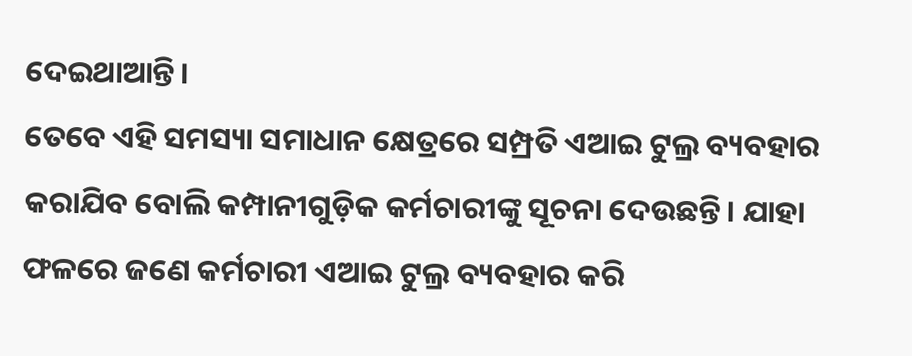ଦେଇଥାଆନ୍ତି।
ତେବେ ଏହି ସମସ୍ୟା ସମାଧାନ କ୍ଷେତ୍ରରେ ସମ୍ପ୍ରତି ଏଆଇ ଟୁଲ୍ର ବ୍ୟବହାର କରାଯିବ ବୋଲି କମ୍ପାନୀଗୁଡ଼ିକ କର୍ମଚାରୀଙ୍କୁ ସୂଚନା ଦେଉଛନ୍ତି। ଯାହା ଫଳରେ ଜଣେ କର୍ମଚାରୀ ଏଆଇ ଟୁଲ୍ର ବ୍ୟବହାର କରି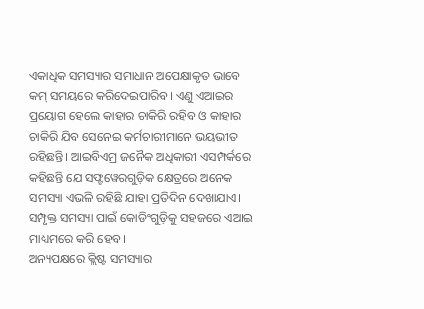ଏକାଧିକ ସମସ୍ୟାର ସମାଧାନ ଅପେକ୍ଷାକୃତ ଭାବେ କମ୍ ସମୟରେ କରିଦେଇପାରିବ। ଏଣୁ ଏଆଇର ପ୍ରୟୋଗ ହେଲେ କାହାର ଚାକିରି ରହିବ ଓ କାହାର ଚାକିରି ଯିବ ସେନେଇ କର୍ମଚାରୀମାନେ ଭୟଭୀତ ରହିଛନ୍ତି। ଆଇବିଏମ୍ର ଜନୈକ ଅଧିକାରୀ ଏସମ୍ପର୍କରେ କହିଛନ୍ତି ଯେ ସଫ୍ଟୱେରଗୁଡ଼ିକ କ୍ଷେତ୍ରରେ ଅନେକ ସମସ୍ୟା ଏଭଳି ରହିଛି ଯାହା ପ୍ରତିଦିନ ଦେଖାଯାଏ। ସମ୍ପୃକ୍ତ ସମସ୍ୟା ପାଇଁ କୋଡିଂଗୁଡ଼ିକୁ ସହଜରେ ଏଆଇ ମାଧ୍ୟମରେ କରି ହେବ।
ଅନ୍ୟପକ୍ଷରେ କ୍ଲିଷ୍ଟ ସମସ୍ୟାର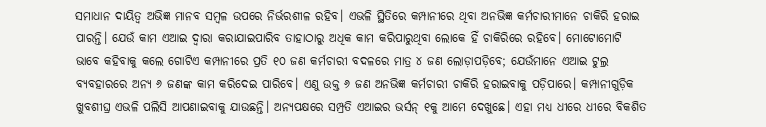ସମାଧାନ ଦାୟିତ୍ୱ ଅଭିଜ୍ଞ ମାନବ ସମ୍ବଳ ଉପରେ ନିର୍ଭରଶୀଳ ରହିବ। ଏଭଳି ସ୍ଥିତିରେ କମ୍ପାନୀରେ ଥିବା ଅନଭିଜ୍ଞ କର୍ମଚାରୀମାନେ ଚାକିରି ହରାଇ ପାରନ୍ତି। ଯେଉଁ କାମ ଏଆଇ ଦ୍ୱାରା କରାଯାଇପାରିବ ତାହାଠାରୁ ଅଧିକ କାମ କରିପାରୁଥିବା ଲୋକେ ହିଁ ଚାକିରିରେ ରହିବେ। ମୋଟୋମୋଟି ଭାବେ କହିବାକୁ କଲେ ଗୋଟିଏ କମ୍ପାନୀରେ ପ୍ରତି ୧୦ ଜଣ କର୍ମଚାରୀ ବଦଳରେ ମାତ୍ର ୪ ଜଣ ଲୋଡ଼ାପଡ଼ିବେ; ଯେଉଁମାନେ ଏଆଇ ଟୁଲ୍ର ବ୍ୟବହାରରେ ଅନ୍ୟ ୬ ଜଣଙ୍କ କାମ କରିଦେଇ ପାରିବେ। ଏଣୁ ଉକ୍ତ ୬ ଜଣ ଅନଭିଜ୍ଞ କର୍ମଚାରୀ ଚାକିରି ହରାଇବାକୁ ପଡ଼ିପାରେ। କମ୍ପାନୀଗୁଡ଼ିକ ଖୁବଶୀଘ୍ର ଏଭଳି ପଲିସି ଆପଣାଇବାକୁ ଯାଉଛନ୍ତି। ଅନ୍ୟପକ୍ଷରେ ସମ୍ପ୍ରତି ଏଆଇର ଭର୍ସନ୍ ୧କୁ ଆମେ ଦେଖୁଛେ। ଏହା ମଧ୍ୟ ଧୀରେ ଧୀରେ ବିକଶିତ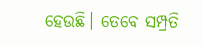ହେଉଛି। ତେବେ ସମ୍ପ୍ରତି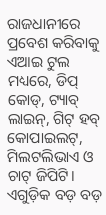ରାଜଧାନୀରେ ପ୍ରବେଶ କରିବାକୁ ଏଆଇ ଟୁଲ ମଧ୍ୟରେ, ଡିପ୍ କୋଡ୍, ଟ୍ୟାବ୍ ଲାଇନ୍, ଗିଟ୍ ହବ୍ କୋପାଇଲଟ୍, ମିଲଟଲିଭାଏ ଓ ଚାଟ୍ ଜିପିଟି। ଏଗୁଡ଼ିକ ବଡ଼ ବଡ଼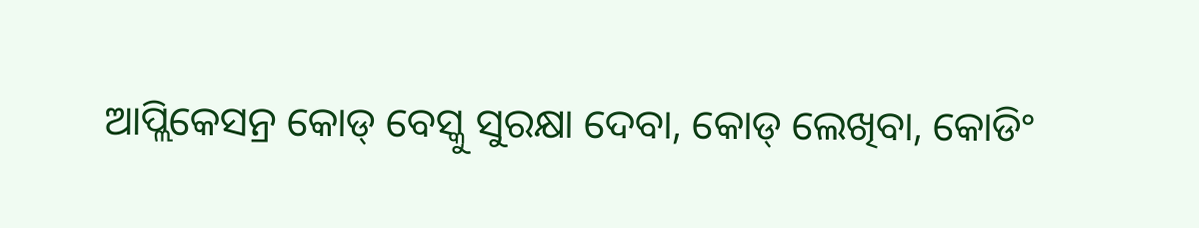ଆପ୍ଲିକେସନ୍ର କୋଡ୍ ବେସ୍କୁ ସୁରକ୍ଷା ଦେବା, କୋଡ୍ ଲେଖିବା, କୋଡିଂ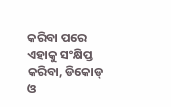କରିବା ପରେ ଏହାକୁ ସଂକ୍ଷିପ୍ତ କରିବା, ଡିକୋଡ୍ ଓ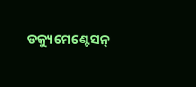ଡକ୍ୟୁମେଣ୍ଟେସନ୍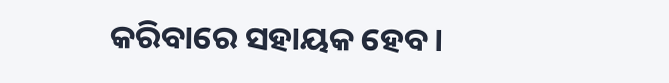କରିବାରେ ସହାୟକ ହେବ।